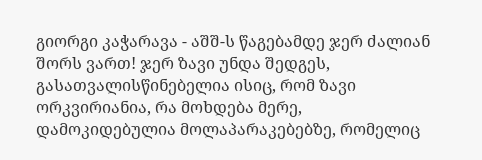გიორგი კაჭარავა - აშშ-ს წაგებამდე ჯერ ძალიან შორს ვართ! ჯერ ზავი უნდა შედგეს, გასათვალისწინებელია ისიც, რომ ზავი ორკვირიანია, რა მოხდება მერე, დამოკიდებულია მოლაპარაკებებზე, რომელიც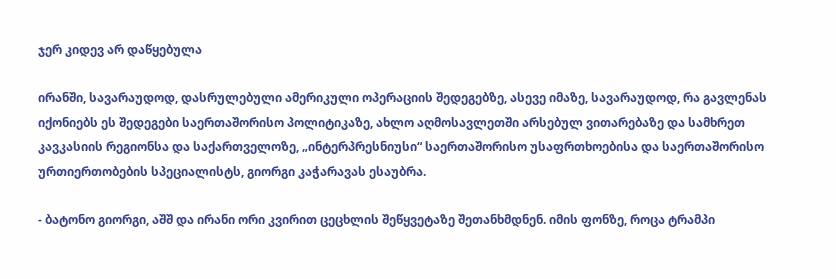ჯერ კიდევ არ დაწყებულა

ირანში, სავარაუდოდ, დასრულებული ამერიკული ოპერაციის შედეგებზე, ასევე იმაზე, სავარაუდოდ, რა გავლენას იქონიებს ეს შედეგები საერთაშორისო პოლიტიკაზე, ახლო აღმოსავლეთში არსებულ ვითარებაზე და სამხრეთ კავკასიის რეგიონსა და საქართველოზე, „ინტერპრესნიუსი“ საერთაშორისო უსაფრთხოებისა და საერთაშორისო ურთიერთობების სპეციალისტს, გიორგი კაჭარავას ესაუბრა.

- ბატონო გიორგი, აშშ და ირანი ორი კვირით ცეცხლის შეწყვეტაზე შეთანხმდნენ. იმის ფონზე, როცა ტრამპი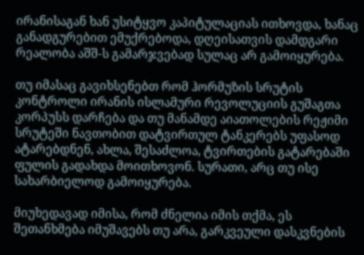ირანისაგან ხან უსიტყვო კაპიტულაციას ითხოვდა, ხანაც განადგურებით ემუქრებოდა, დღეისათვის დამდგარი რეალობა აშშ-ს გამარჯვებად სულაც არ გამოიყურება.

თუ იმასაც გავიხსენებთ რომ ჰორმუზის სრუტის კონტროლი ირანის ისლამური რევოლუციის გუშაგთა კორპუსს დარჩება და თუ მანამდე აიათოლების რეჟიმი სრუტეში ნავთობით დატვირთულ ტანკერებს უფასოდ ატარებდნენ, ახლა, შესაძლოა, ტვირთების გატარებაში ფულის გადახდა მოითხოვონ. სურათი, არც თუ ისე სახარბიელოდ გამოიყურება.

მიუხედავად იმისა, რომ ძნელია იმის თქმა, ეს შეთანხმება იმუშავებს თუ არა, გარკვეული დასკვნების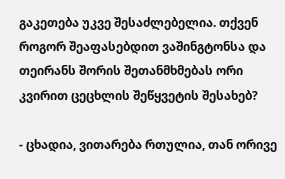გაკეთება უკვე შესაძლებელია. თქვენ როგორ შეაფასებდით ვაშინგტონსა და თეირანს შორის შეთანმხმებას ორი კვირით ცეცხლის შეწყვეტის შესახებ?

- ცხადია, ვითარება რთულია, თან ორივე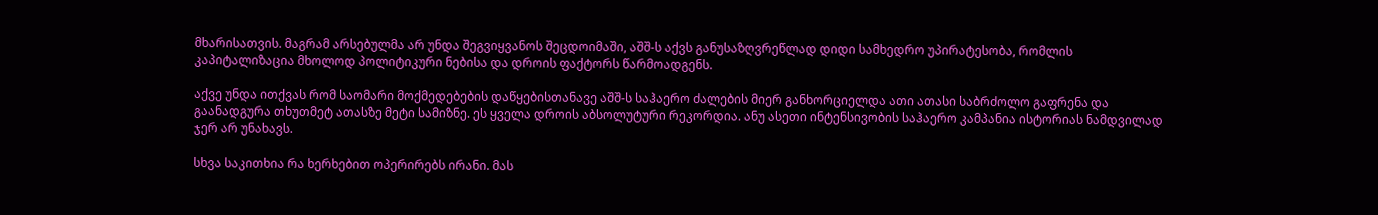მხარისათვის. მაგრამ არსებულმა არ უნდა შეგვიყვანოს შეცდოიმაში, აშშ-ს აქვს განუსაზღვრეწლად დიდი სამხედრო უპირატესობა, რომლის კაპიტალიზაცია მხოლოდ პოლიტიკური ნებისა და დროის ფაქტორს წარმოადგენს.

აქვე უნდა ითქვას რომ საომარი მოქმედებების დაწყებისთანავე აშშ-ს საჰაერო ძალების მიერ განხორციელდა ათი ათასი საბრძოლო გაფრენა და გაანადგურა თხუთმეტ ათასზე მეტი სამიზნე. ეს ყველა დროის აბსოლუტური რეკორდია. ანუ ასეთი ინტენსივობის საჰაერო კამპანია ისტორიას ნამდვილად ჯერ არ უნახავს.

სხვა საკითხია რა ხერხებით ოპერირებს ირანი. მას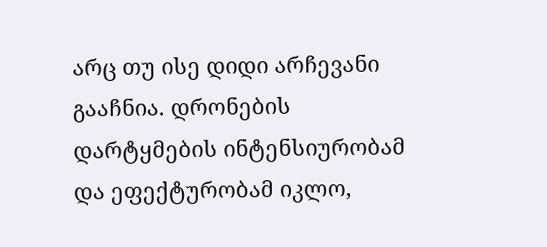არც თუ ისე დიდი არჩევანი გააჩნია. დრონების დარტყმების ინტენსიურობამ და ეფექტურობამ იკლო,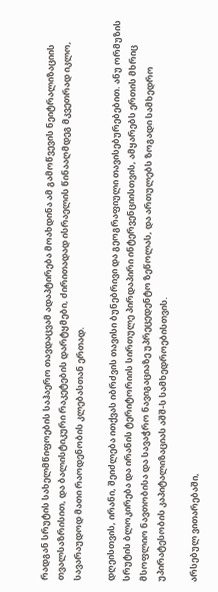რადგან სრუტის სახელმწიფოების საჰაერო თავდაცვამ ადაპტირება მოახდინა ამ გამოწვევის ნეიტრალიზაციის თვალსაზრისით, და ბალისტიკური რაკეტების დარტყმები, ძირითადად ისრაელის წინააღმდეგ მკვეთრად იკლო, სავარაუდოდ მათი რაოდენობის კლებასთან ერთად.

დღეისთვის, ირანი, შეიძლება ითქვას იბრძვის თავისი ბუნებრივი და გეოგრაფიული თავისებურებებით. ანუ ორმუზის სრუტის ბლოკირება და ირანის ტერიტორიის სირთულე პირდაპირი ინტერვენციისთვის, ამყარებს ერთის მხრიც მსოფლიო ნავთობისა და სავაჭრო ნავიგაციაზე უპრეცედენტო ზეწოლას, და ართულებს ზოგადი სამხედრო უპირატესობის კაპიტალიზაციას აშშ-ს სამხედროებისთვის.

არსებულ ვითარებაში,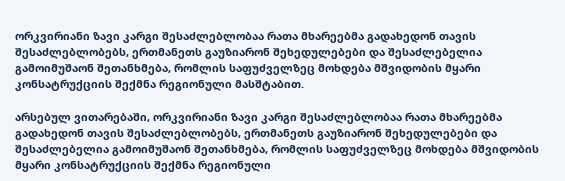ორკვირიანი ზავი კარგი შესაძლებლობაა რათა მხარეებმა გადახედონ თავის შესაძლებლობებს, ერთმანეთს გაუზიარონ შეხედულებები და შესაძლებელია გამოიმუშაონ შეთანხმება, რომლის საფუძველზეც მოხდება მშვიდობის მყარი კონსატრუქციის შექმნა რეგიონული მასშტაბით.

არსებულ ვითარებაში, ორკვირიანი ზავი კარგი შესაძლებლობაა რათა მხარეებმა გადახედონ თავის შესაძლებლობებს, ერთმანეთს გაუზიარონ შეხედულებები და შესაძლებელია გამოიმუშაონ შეთანხმება, რომლის საფუძველზეც მოხდება მშვიდობის მყარი კონსატრუქციის შექმნა რეგიონული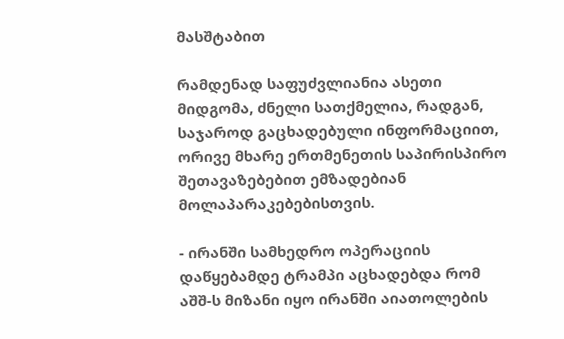მასშტაბით

რამდენად საფუძვლიანია ასეთი მიდგომა, ძნელი სათქმელია, რადგან, საჯაროდ გაცხადებული ინფორმაციით, ორივე მხარე ერთმენეთის საპირისპირო შეთავაზებებით ემზადებიან მოლაპარაკებებისთვის.

- ირანში სამხედრო ოპერაციის დაწყებამდე ტრამპი აცხადებდა რომ აშშ-ს მიზანი იყო ირანში აიათოლების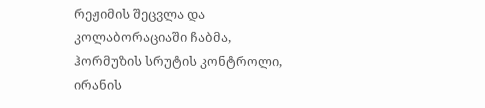რეჟიმის შეცვლა და კოლაბორაციაში ჩაბმა, ჰორმუზის სრუტის კონტროლი, ირანის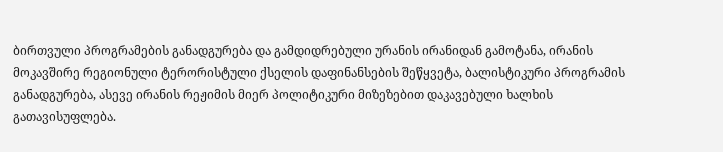ბირთვული პროგრამების განადგურება და გამდიდრებული ურანის ირანიდან გამოტანა, ირანის მოკავშირე რეგიონული ტერორისტული ქსელის დაფინანსების შეწყვეტა, ბალისტიკური პროგრამის განადგურება, ასევე ირანის რეჟიმის მიერ პოლიტიკური მიზეზებით დაკავებული ხალხის გათავისუფლება.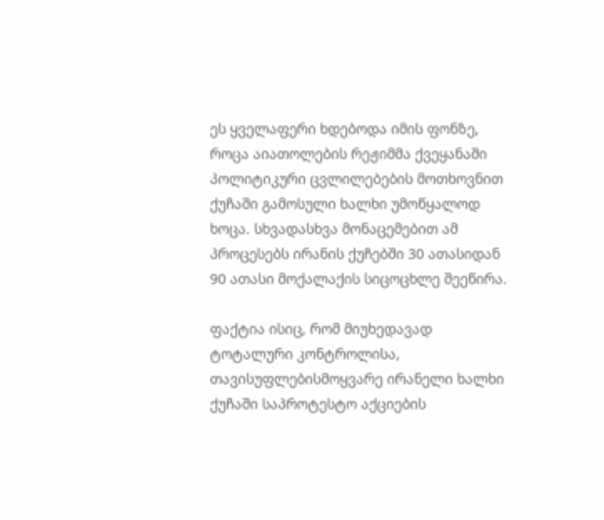ეს ყველაფერი ხდებოდა იმის ფონზე, როცა აიათოლების რეჟიმმა ქვეყანაში პოლიტიკური ცვლილებების მოთხოვნით ქუჩაში გამოსული ხალხი უმოწყალოდ ხოცა. სხვადასხვა მონაცემებით ამ პროცესებს ირანის ქუჩებში 30 ათასიდან 90 ათასი მოქალაქის სიცოცხლე შეეწირა.

ფაქტია ისიც, რომ მიუხედავად ტოტალური კონტროლისა, თავისუფლებისმოყვარე ირანელი ხალხი ქუჩაში საპროტესტო აქციების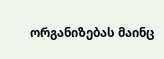ორგანიზებას მაინც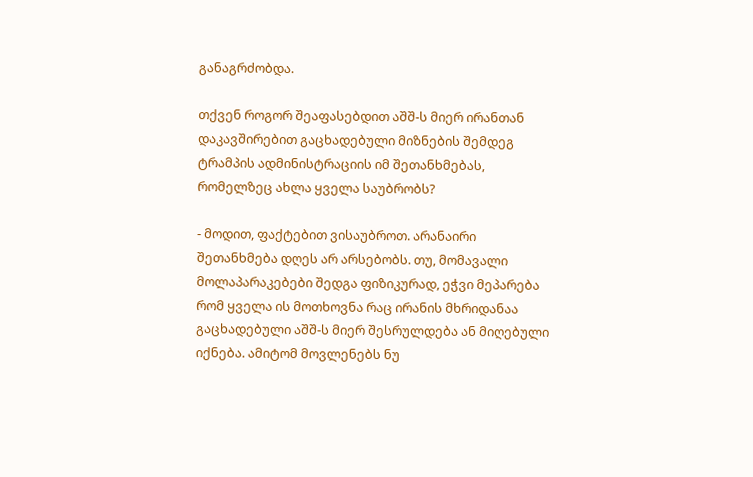განაგრძობდა.

თქვენ როგორ შეაფასებდით აშშ-ს მიერ ირანთან დაკავშირებით გაცხადებული მიზნების შემდეგ ტრამპის ადმინისტრაციის იმ შეთანხმებას, რომელზეც ახლა ყველა საუბრობს?

- მოდით, ფაქტებით ვისაუბროთ. არანაირი შეთანხმება დღეს არ არსებობს. თუ, მომავალი მოლაპარაკებები შედგა ფიზიკურად, ეჭვი მეპარება რომ ყველა ის მოთხოვნა რაც ირანის მხრიდანაა გაცხადებული აშშ-ს მიერ შესრულდება ან მიღებული იქნება. ამიტომ მოვლენებს ნუ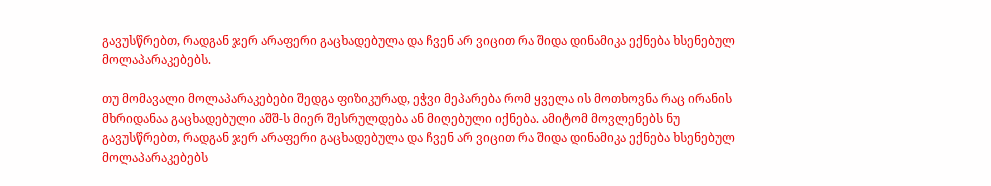გავუსწრებთ, რადგან ჯერ არაფერი გაცხადებულა და ჩვენ არ ვიცით რა შიდა დინამიკა ექნება ხსენებულ მოლაპარაკებებს.

თუ მომავალი მოლაპარაკებები შედგა ფიზიკურად, ეჭვი მეპარება რომ ყველა ის მოთხოვნა რაც ირანის მხრიდანაა გაცხადებული აშშ-ს მიერ შესრულდება ან მიღებული იქნება. ამიტომ მოვლენებს ნუ გავუსწრებთ, რადგან ჯერ არაფერი გაცხადებულა და ჩვენ არ ვიცით რა შიდა დინამიკა ექნება ხსენებულ მოლაპარაკებებს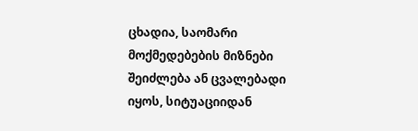ცხადია, საომარი მოქმედებების მიზნები შეიძლება ან ცვალებადი იყოს, სიტუაციიდან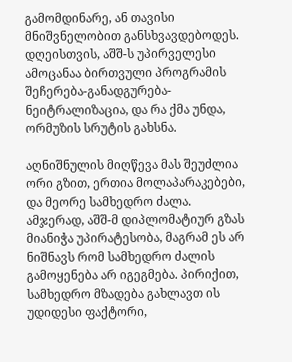გამომდინარე, ან თავისი მნიშვნელობით განსხვავდებოდეს. დღეისთვის, აშშ-ს უპირველესი ამოცანაა ბირთვული პროგრამის შეჩერება-განადგურება-ნეიტრალიზაცია, და რა ქმა უნდა, ორმუზის სრუტის გახსნა.

აღნიშნულის მიღწევა მას შეუძლია ორი გზით, ერთია მოლაპარაკებები, და მეორე სამხედრო ძალა. ამჯერად, აშშ-მ დიპლომატიურ გზას მიანიჭა უპირატესობა, მაგრამ ეს არ ნიშნავს რომ სამხედრო ძალის გამოყენება არ იგეგმება. პირიქით, სამხედრო მზადება გახლავთ ის უდიდესი ფაქტორი,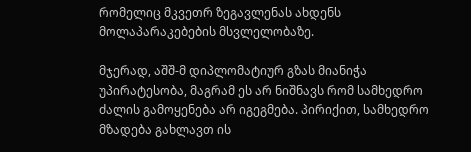რომელიც მკვეთრ ზეგავლენას ახდენს მოლაპარაკებების მსვლელობაზე.

მჯერად, აშშ-მ დიპლომატიურ გზას მიანიჭა უპირატესობა, მაგრამ ეს არ ნიშნავს რომ სამხედრო ძალის გამოყენება არ იგეგმება. პირიქით, სამხედრო მზადება გახლავთ ის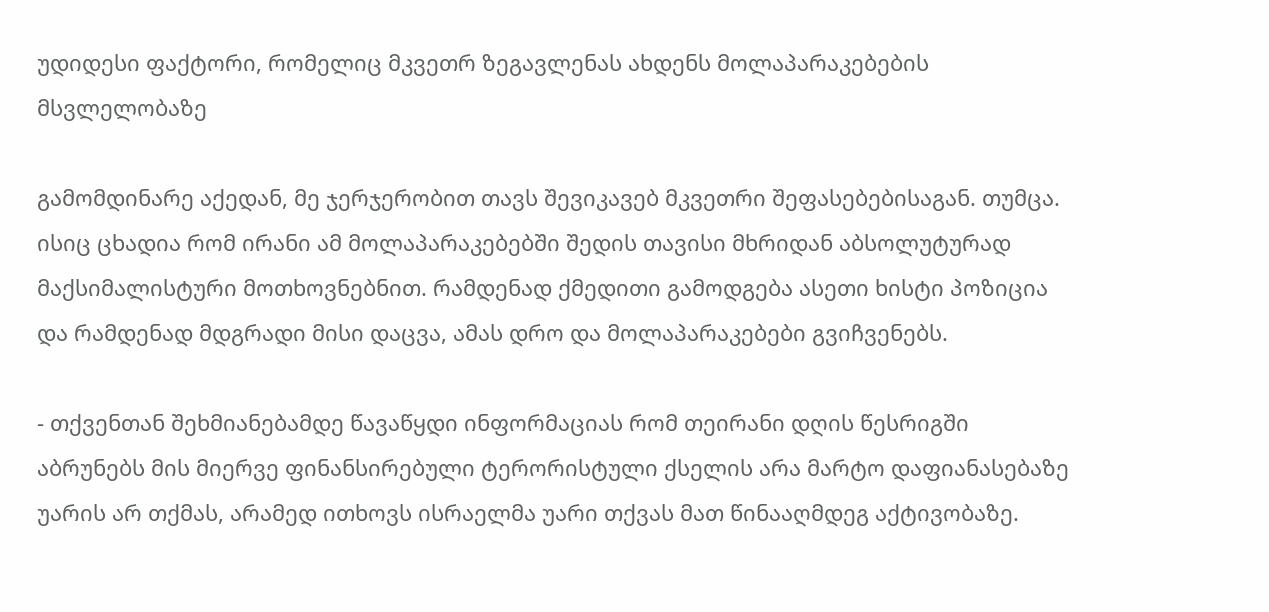უდიდესი ფაქტორი, რომელიც მკვეთრ ზეგავლენას ახდენს მოლაპარაკებების მსვლელობაზე

გამომდინარე აქედან, მე ჯერჯერობით თავს შევიკავებ მკვეთრი შეფასებებისაგან. თუმცა. ისიც ცხადია რომ ირანი ამ მოლაპარაკებებში შედის თავისი მხრიდან აბსოლუტურად მაქსიმალისტური მოთხოვნებნით. რამდენად ქმედითი გამოდგება ასეთი ხისტი პოზიცია და რამდენად მდგრადი მისი დაცვა, ამას დრო და მოლაპარაკებები გვიჩვენებს.

- თქვენთან შეხმიანებამდე წავაწყდი ინფორმაციას რომ თეირანი დღის წესრიგში აბრუნებს მის მიერვე ფინანსირებული ტერორისტული ქსელის არა მარტო დაფიანასებაზე უარის არ თქმას, არამედ ითხოვს ისრაელმა უარი თქვას მათ წინააღმდეგ აქტივობაზე.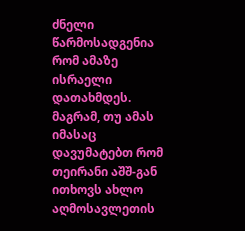ძნელი წარმოსადგენია რომ ამაზე ისრაელი დათახმდეს. მაგრამ, თუ ამას იმასაც დავუმატებთ რომ თეირანი აშშ-გან ითხოვს ახლო აღმოსავლეთის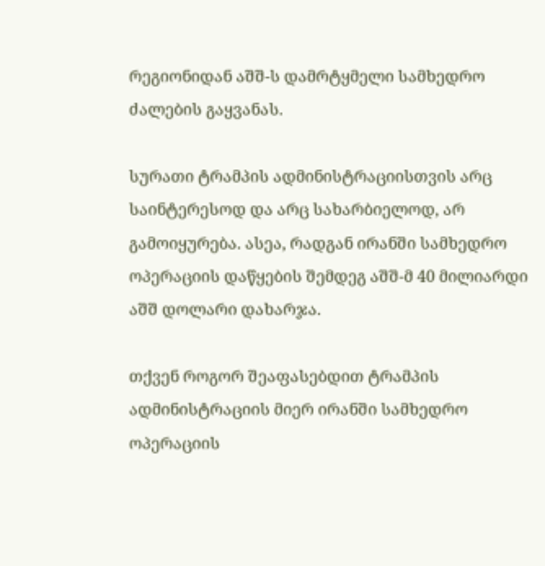რეგიონიდან აშშ-ს დამრტყმელი სამხედრო ძალების გაყვანას.

სურათი ტრამპის ადმინისტრაციისთვის არც საინტერესოდ და არც სახარბიელოდ, არ გამოიყურება. ასეა, რადგან ირანში სამხედრო ოპერაციის დაწყების შემდეგ აშშ-მ 40 მილიარდი აშშ დოლარი დახარჯა.

თქვენ როგორ შეაფასებდით ტრამპის ადმინისტრაციის მიერ ირანში სამხედრო ოპერაციის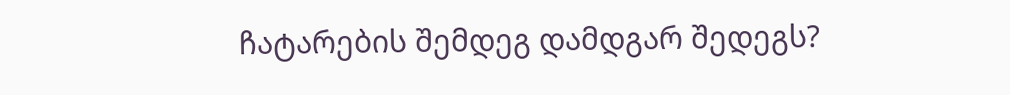ჩატარების შემდეგ დამდგარ შედეგს?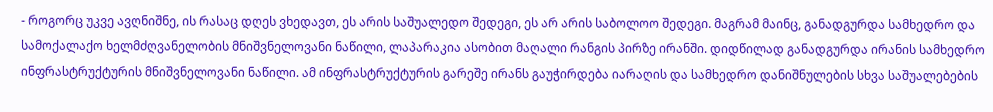- როგორც უკვე ავღნიშნე, ის რასაც დღეს ვხედავთ, ეს არის საშუალედო შედეგი, ეს არ არის საბოლოო შედეგი. მაგრამ მაინც, განადგურდა სამხედრო და სამოქალაქო ხელმძღვანელობის მნიშვნელოვანი ნაწილი, ლაპარაკია ასობით მაღალი რანგის პირზე ირანში. დიდწილად განადგურდა ირანის სამხედრო ინფრასტრუქტურის მნიშვნელოვანი ნაწილი. ამ ინფრასტრუქტურის გარეშე ირანს გაუჭირდება იარაღის და სამხედრო დანიშნულების სხვა საშუალებების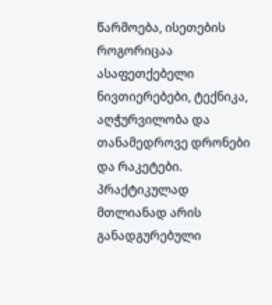წარმოება, ისეთების როგორიცაა ასაფეთქებელი ნივთიერებები, ტექნიკა, აღჭურვილობა და თანამედროვე დრონები და რაკეტები. პრაქტიკულად მთლიანად არის განადგურებული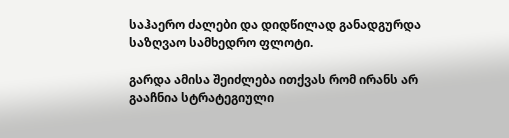საჰაერო ძალები და დიდწილად განადგურდა საზღვაო სამხედრო ფლოტი.

გარდა ამისა შეიძლება ითქვას რომ ირანს არ გააჩნია სტრატეგიული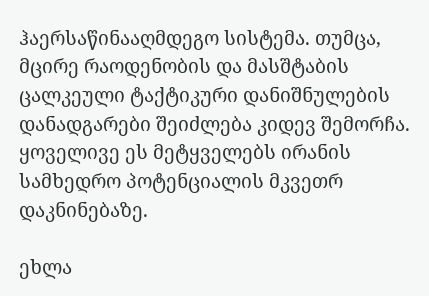ჰაერსაწინააღმდეგო სისტემა. თუმცა, მცირე რაოდენობის და მასშტაბის ცალკეული ტაქტიკური დანიშნულების დანადგარები შეიძლება კიდევ შემორჩა. ყოველივე ეს მეტყველებს ირანის სამხედრო პოტენციალის მკვეთრ დაკნინებაზე.

ეხლა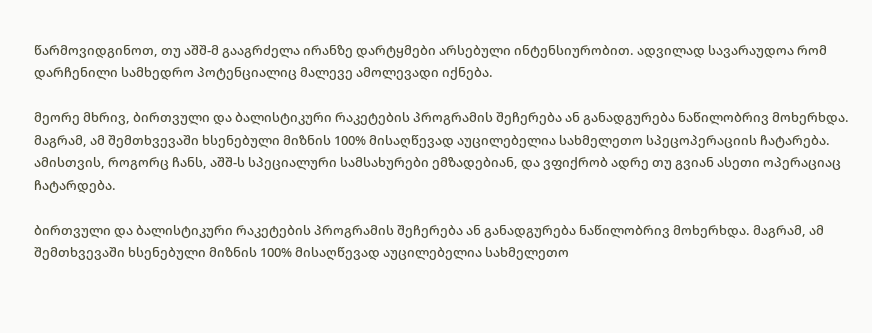წარმოვიდგინოთ, თუ აშშ-მ გააგრძელა ირანზე დარტყმები არსებული ინტენსიურობით. ადვილად სავარაუდოა რომ დარჩენილი სამხედრო პოტენციალიც მალევე ამოლევადი იქნება.

მეორე მხრივ, ბირთვული და ბალისტიკური რაკეტების პროგრამის შეჩერება ან განადგურება ნაწილობრივ მოხერხდა. მაგრამ, ამ შემთხვევაში ხსენებული მიზნის 100% მისაღწევად აუცილებელია სახმელეთო სპეცოპერაციის ჩატარება. ამისთვის, როგორც ჩანს, აშშ-ს სპეციალური სამსახურები ემზადებიან, და ვფიქრობ ადრე თუ გვიან ასეთი ოპერაციაც ჩატარდება.

ბირთვული და ბალისტიკური რაკეტების პროგრამის შეჩერება ან განადგურება ნაწილობრივ მოხერხდა. მაგრამ, ამ შემთხვევაში ხსენებული მიზნის 100% მისაღწევად აუცილებელია სახმელეთო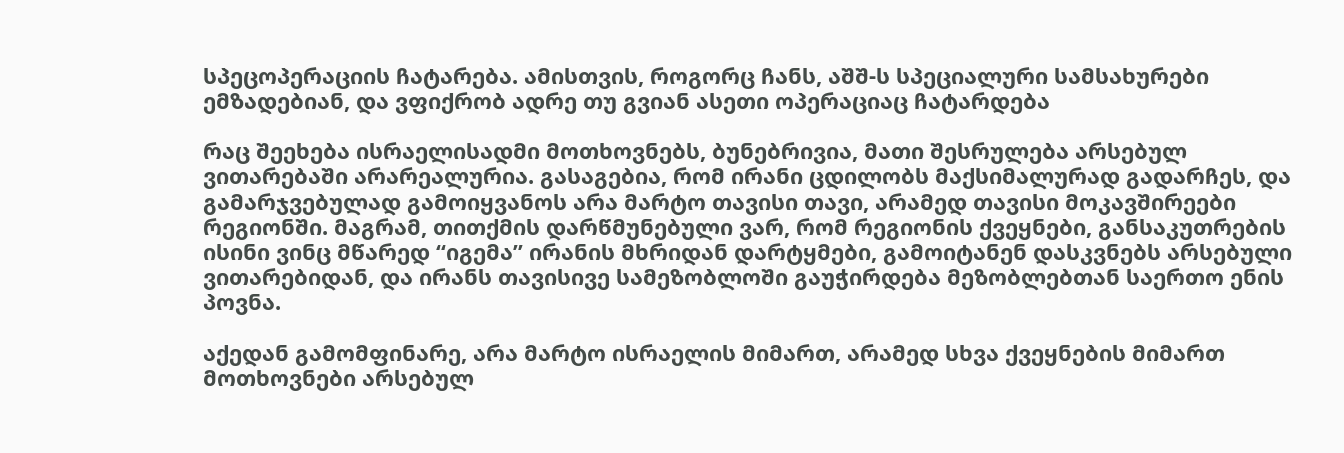სპეცოპერაციის ჩატარება. ამისთვის, როგორც ჩანს, აშშ-ს სპეციალური სამსახურები ემზადებიან, და ვფიქრობ ადრე თუ გვიან ასეთი ოპერაციაც ჩატარდება

რაც შეეხება ისრაელისადმი მოთხოვნებს, ბუნებრივია, მათი შესრულება არსებულ ვითარებაში არარეალურია. გასაგებია, რომ ირანი ცდილობს მაქსიმალურად გადარჩეს, და გამარჯვებულად გამოიყვანოს არა მარტო თავისი თავი, არამედ თავისი მოკავშირეები რეგიონში. მაგრამ, თითქმის დარწმუნებული ვარ, რომ რეგიონის ქვეყნები, განსაკუთრების ისინი ვინც მწარედ “იგემა” ირანის მხრიდან დარტყმები, გამოიტანენ დასკვნებს არსებული ვითარებიდან, და ირანს თავისივე სამეზობლოში გაუჭირდება მეზობლებთან საერთო ენის პოვნა.

აქედან გამომფინარე, არა მარტო ისრაელის მიმართ, არამედ სხვა ქვეყნების მიმართ მოთხოვნები არსებულ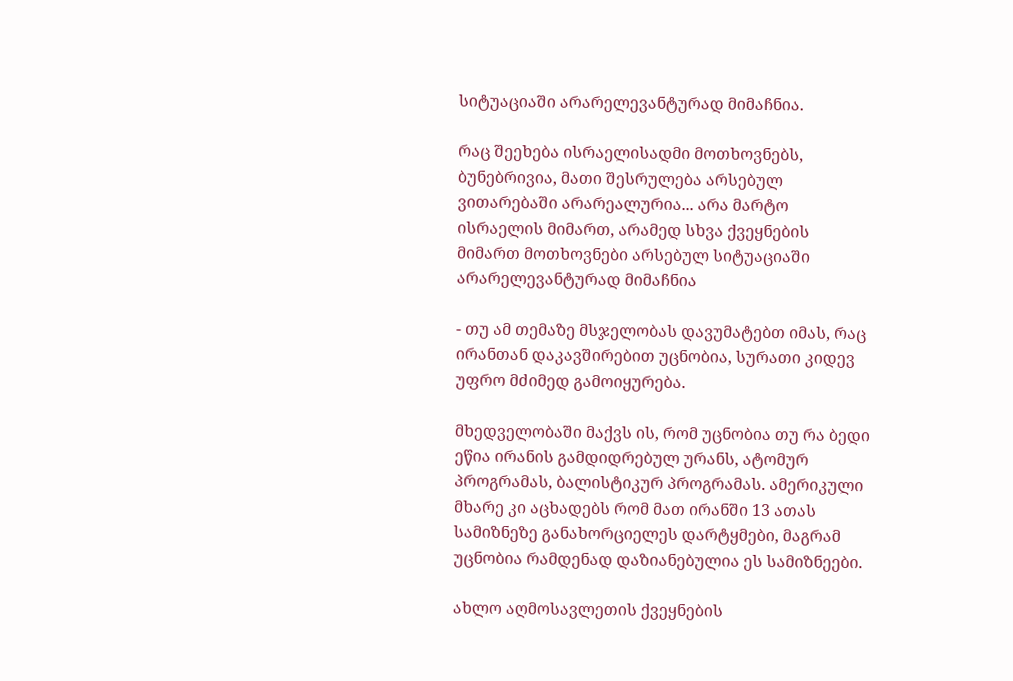სიტუაციაში არარელევანტურად მიმაჩნია.

რაც შეეხება ისრაელისადმი მოთხოვნებს, ბუნებრივია, მათი შესრულება არსებულ ვითარებაში არარეალურია... არა მარტო ისრაელის მიმართ, არამედ სხვა ქვეყნების მიმართ მოთხოვნები არსებულ სიტუაციაში არარელევანტურად მიმაჩნია

- თუ ამ თემაზე მსჯელობას დავუმატებთ იმას, რაც ირანთან დაკავშირებით უცნობია, სურათი კიდევ უფრო მძიმედ გამოიყურება.

მხედველობაში მაქვს ის, რომ უცნობია თუ რა ბედი ეწია ირანის გამდიდრებულ ურანს, ატომურ პროგრამას, ბალისტიკურ პროგრამას. ამერიკული მხარე კი აცხადებს რომ მათ ირანში 13 ათას სამიზნეზე განახორციელეს დარტყმები, მაგრამ უცნობია რამდენად დაზიანებულია ეს სამიზნეები.

ახლო აღმოსავლეთის ქვეყნების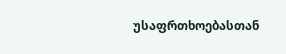უსაფრთხოებასთან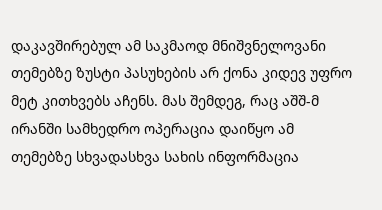დაკავშირებულ ამ საკმაოდ მნიშვნელოვანი თემებზე ზუსტი პასუხების არ ქონა კიდევ უფრო მეტ კითხვებს აჩენს. მას შემდეგ, რაც აშშ-მ ირანში სამხედრო ოპერაცია დაიწყო ამ თემებზე სხვადასხვა სახის ინფორმაცია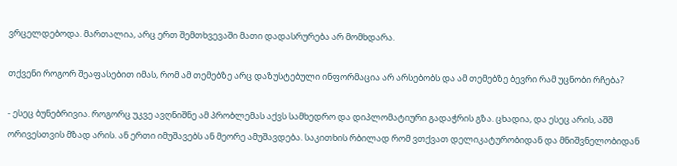ვრცელდებოდა. მართალია, არც ერთ შემთხვევაში მათი დადასრურება არ მომხდარა.

თქვენი როგორ შეაფასებით იმას, რომ ამ თემებზე არც დაზუსტებული ინფორმაცია არ არსებობს და ამ თემებზე ბევრი რამ უცნობი რჩება?

- ესეც ბუნებრივია. როგორც უკვე ავღნიშნე ამ პრობლემას აქვს სამხედრო და დიპლომატიური გადაჭრის გზა. ცხადია, და ესეც არის, აშშ ორივესთვის მზად არის. ან ერთი იმუშავებს ან მეორე ამუშავდება. საკითხის რბილად რომ ვთქვათ დელიკატურობიდან და მნიშვნელობიდან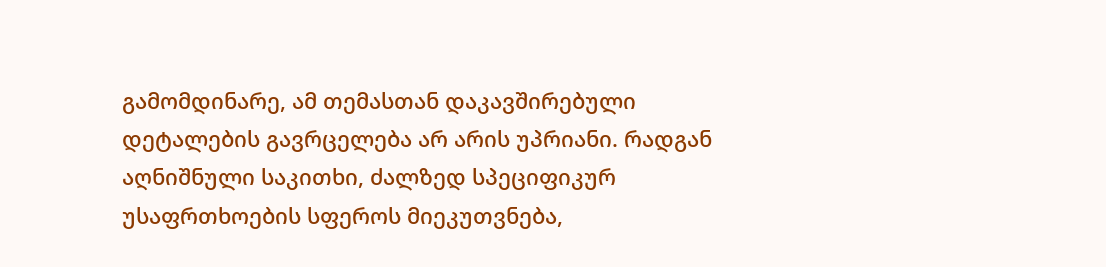გამომდინარე, ამ თემასთან დაკავშირებული დეტალების გავრცელება არ არის უპრიანი. რადგან აღნიშნული საკითხი, ძალზედ სპეციფიკურ უსაფრთხოების სფეროს მიეკუთვნება,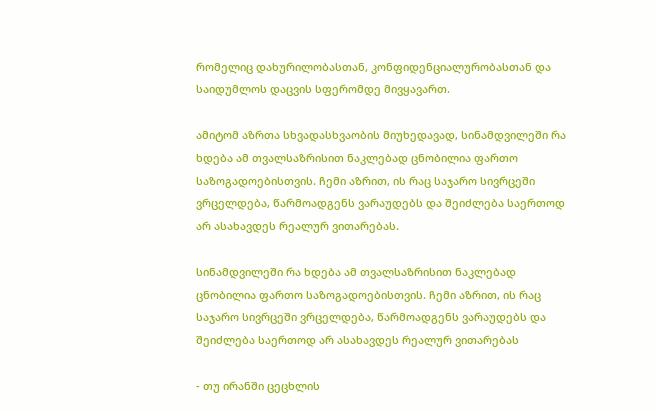რომელიც დახურილობასთან, კონფიდენციალურობასთან და საიდუმლოს დაცვის სფერომდე მივყავართ.

ამიტომ აზრთა სხვადასხვაობის მიუხედავად, სინამდვილეში რა ხდება ამ თვალსაზრისით ნაკლებად ცნობილია ფართო საზოგადოებისთვის. ჩემი აზრით, ის რაც საჯარო სივრცეში ვრცელდება, წარმოადგენს ვარაუდებს და შეიძლება საერთოდ არ ასახავდეს რეალურ ვითარებას.

სინამდვილეში რა ხდება ამ თვალსაზრისით ნაკლებად ცნობილია ფართო საზოგადოებისთვის. ჩემი აზრით, ის რაც საჯარო სივრცეში ვრცელდება, წარმოადგენს ვარაუდებს და შეიძლება საერთოდ არ ასახავდეს რეალურ ვითარებას

- თუ ირანში ცეცხლის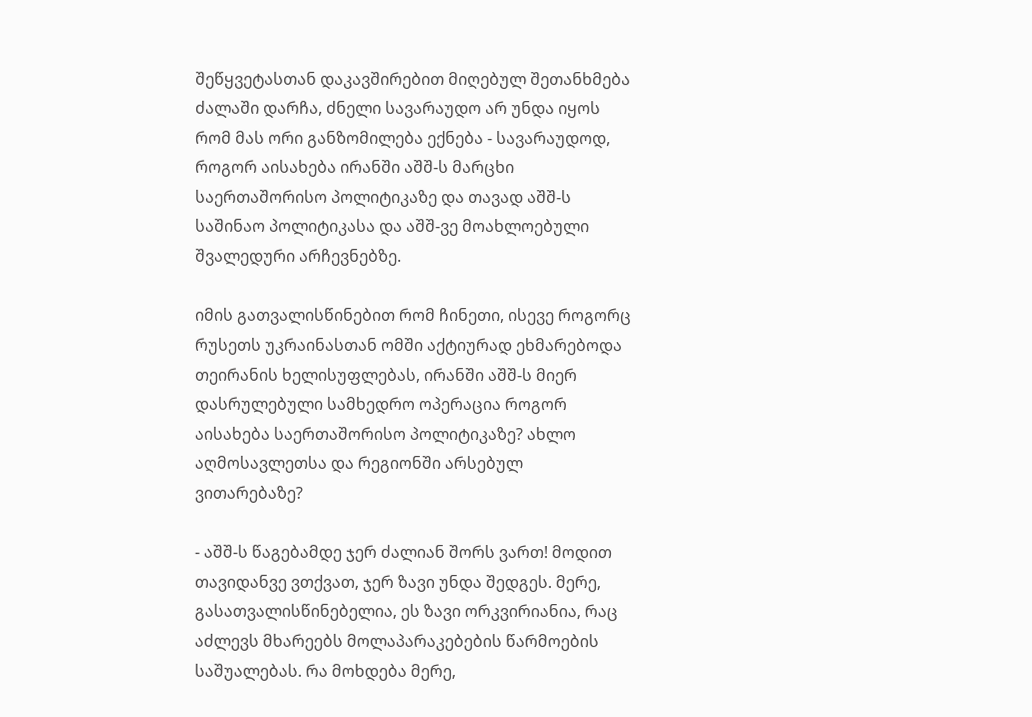შეწყვეტასთან დაკავშირებით მიღებულ შეთანხმება ძალაში დარჩა, ძნელი სავარაუდო არ უნდა იყოს რომ მას ორი განზომილება ექნება - სავარაუდოდ, როგორ აისახება ირანში აშშ-ს მარცხი საერთაშორისო პოლიტიკაზე და თავად აშშ-ს საშინაო პოლიტიკასა და აშშ-ვე მოახლოებული შვალედური არჩევნებზე.

იმის გათვალისწინებით რომ ჩინეთი, ისევე როგორც რუსეთს უკრაინასთან ომში აქტიურად ეხმარებოდა თეირანის ხელისუფლებას, ირანში აშშ-ს მიერ დასრულებული სამხედრო ოპერაცია როგორ აისახება საერთაშორისო პოლიტიკაზე? ახლო აღმოსავლეთსა და რეგიონში არსებულ ვითარებაზე?

- აშშ-ს წაგებამდე ჯერ ძალიან შორს ვართ! მოდით თავიდანვე ვთქვათ, ჯერ ზავი უნდა შედგეს. მერე, გასათვალისწინებელია, ეს ზავი ორკვირიანია, რაც აძლევს მხარეებს მოლაპარაკებების წარმოების საშუალებას. რა მოხდება მერე,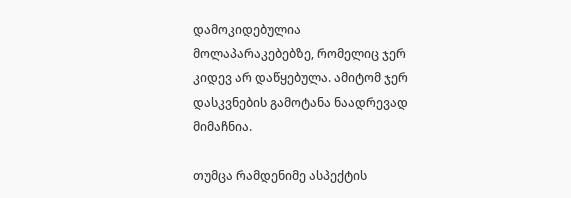დამოკიდებულია მოლაპარაკებებზე, რომელიც ჯერ კიდევ არ დაწყებულა. ამიტომ ჯერ დასკვნების გამოტანა ნაადრევად მიმაჩნია.

თუმცა რამდენიმე ასპექტის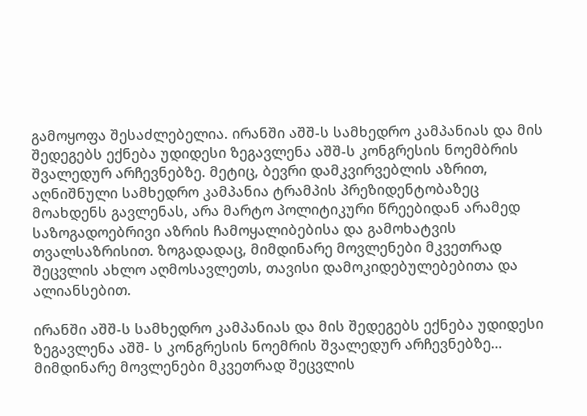გამოყოფა შესაძლებელია. ირანში აშშ-ს სამხედრო კამპანიას და მის შედეგებს ექნება უდიდესი ზეგავლენა აშშ-ს კონგრესის ნოემბრის შვალედურ არჩევნებზე. მეტიც, ბევრი დამკვირვებლის აზრით, აღნიშნული სამხედრო კამპანია ტრამპის პრეზიდენტობაზეც მოახდენს გავლენას, არა მარტო პოლიტიკური წრეებიდან არამედ საზოგადოებრივი აზრის ჩამოყალიბებისა და გამოხატვის თვალსაზრისით. ზოგადადაც, მიმდინარე მოვლენები მკვეთრად შეცვლის ახლო აღმოსავლეთს, თავისი დამოკიდებულებებითა და ალიანსებით.

ირანში აშშ-ს სამხედრო კამპანიას და მის შედეგებს ექნება უდიდესი ზეგავლენა აშშ- ს კონგრესის ნოემრის შვალედურ არჩევნებზე… მიმდინარე მოვლენები მკვეთრად შეცვლის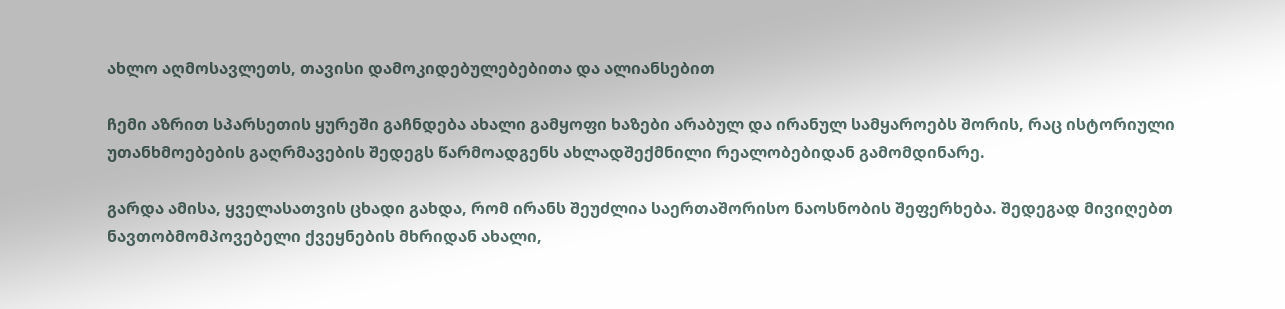ახლო აღმოსავლეთს, თავისი დამოკიდებულებებითა და ალიანსებით

ჩემი აზრით სპარსეთის ყურეში გაჩნდება ახალი გამყოფი ხაზები არაბულ და ირანულ სამყაროებს შორის, რაც ისტორიული უთანხმოებების გაღრმავების შედეგს წარმოადგენს ახლადშექმნილი რეალობებიდან გამომდინარე.

გარდა ამისა, ყველასათვის ცხადი გახდა, რომ ირანს შეუძლია საერთაშორისო ნაოსნობის შეფერხება. შედეგად მივიღებთ ნავთობმომპოვებელი ქვეყნების მხრიდან ახალი,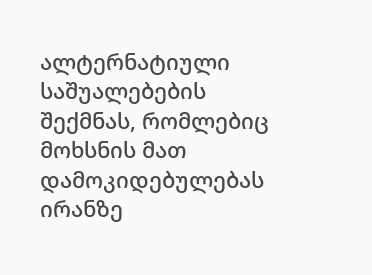ალტერნატიული საშუალებების შექმნას, რომლებიც მოხსნის მათ დამოკიდებულებას ირანზე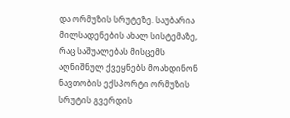და ორმუზის სრუტეზე. საუბარია მილსადენების ახალ სისტემაზე, რაც საშუალებას მისცემს აღნიშნულ ქვეყნებს მოახდინონ ნავთობის ექსპორტი ორმუზის სრუტის გვერდის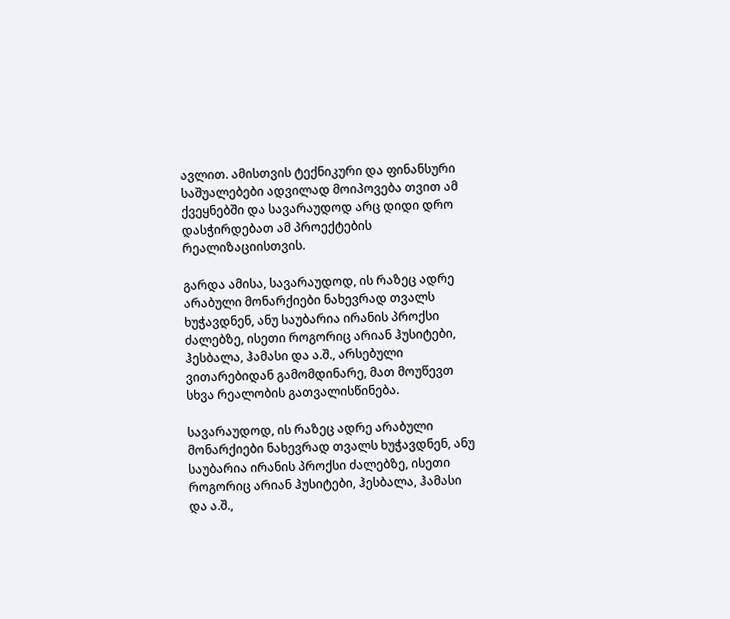ავლით. ამისთვის ტექნიკური და ფინანსური საშუალებები ადვილად მოიპოვება თვით ამ ქვეყნებში და სავარაუდოდ არც დიდი დრო დასჭირდებათ ამ პროექტების რეალიზაციისთვის.

გარდა ამისა, სავარაუდოდ, ის რაზეც ადრე არაბული მონარქიები ნახევრად თვალს ხუჭავდნენ, ანუ საუბარია ირანის პროქსი ძალებზე, ისეთი როგორიც არიან ჰუსიტები, ჰესბალა, ჰამასი და ა.შ., არსებული ვითარებიდან გამომდინარე, მათ მოუწევთ სხვა რეალობის გათვალისწინება.

სავარაუდოდ, ის რაზეც ადრე არაბული მონარქიები ნახევრად თვალს ხუჭავდნენ, ანუ საუბარია ირანის პროქსი ძალებზე, ისეთი როგორიც არიან ჰუსიტები, ჰესბალა, ჰამასი და ა.შ.,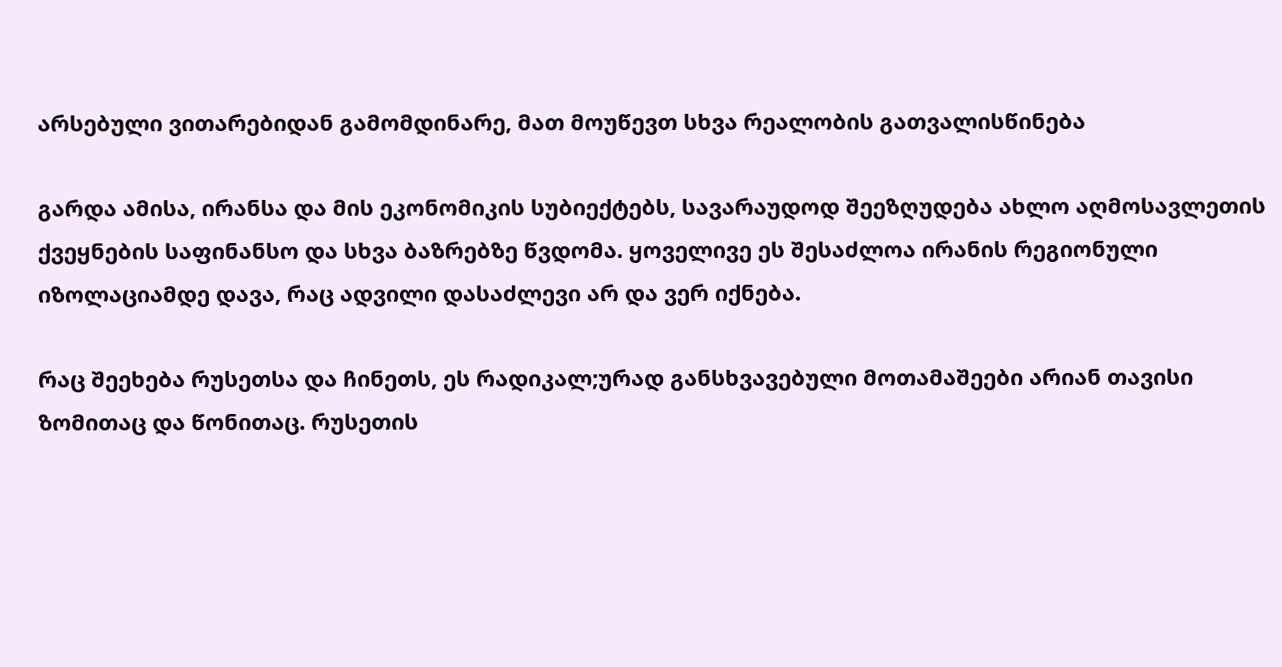არსებული ვითარებიდან გამომდინარე, მათ მოუწევთ სხვა რეალობის გათვალისწინება

გარდა ამისა, ირანსა და მის ეკონომიკის სუბიექტებს, სავარაუდოდ შეეზღუდება ახლო აღმოსავლეთის ქვეყნების საფინანსო და სხვა ბაზრებზე წვდომა. ყოველივე ეს შესაძლოა ირანის რეგიონული იზოლაციამდე დავა, რაც ადვილი დასაძლევი არ და ვერ იქნება.

რაც შეეხება რუსეთსა და ჩინეთს, ეს რადიკალ;ურად განსხვავებული მოთამაშეები არიან თავისი ზომითაც და წონითაც. რუსეთის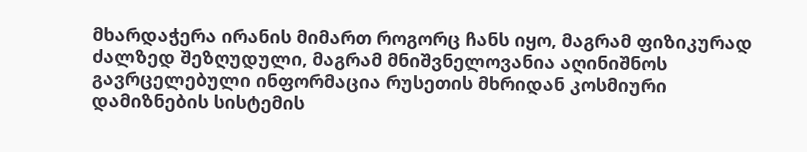მხარდაჭერა ირანის მიმართ როგორც ჩანს იყო, მაგრამ ფიზიკურად ძალზედ შეზღუდული, მაგრამ მნიშვნელოვანია აღინიშნოს გავრცელებული ინფორმაცია რუსეთის მხრიდან კოსმიური დამიზნების სისტემის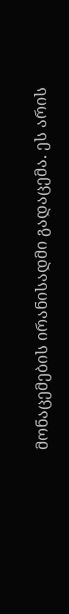მონაცემების ირანისადმი გადაცემა. ეს არის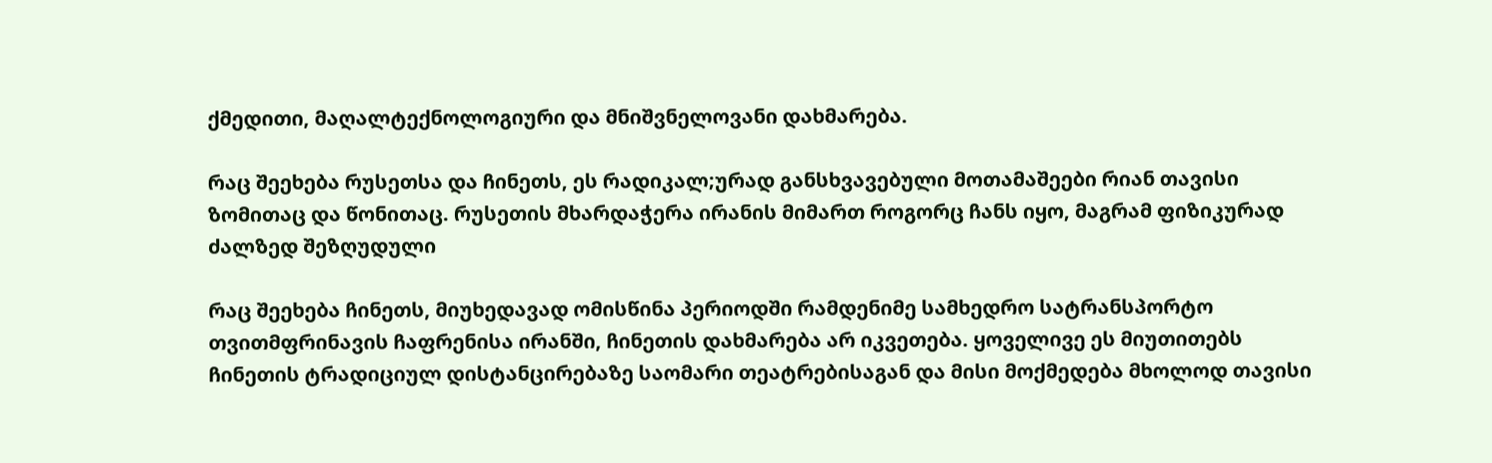ქმედითი, მაღალტექნოლოგიური და მნიშვნელოვანი დახმარება.

რაც შეეხება რუსეთსა და ჩინეთს, ეს რადიკალ;ურად განსხვავებული მოთამაშეები რიან თავისი ზომითაც და წონითაც. რუსეთის მხარდაჭერა ირანის მიმართ როგორც ჩანს იყო, მაგრამ ფიზიკურად ძალზედ შეზღუდული

რაც შეეხება ჩინეთს, მიუხედავად ომისწინა პერიოდში რამდენიმე სამხედრო სატრანსპორტო თვითმფრინავის ჩაფრენისა ირანში, ჩინეთის დახმარება არ იკვეთება. ყოველივე ეს მიუთითებს ჩინეთის ტრადიციულ დისტანცირებაზე საომარი თეატრებისაგან და მისი მოქმედება მხოლოდ თავისი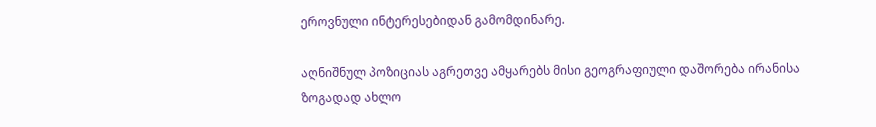ეროვნული ინტერესებიდან გამომდინარე.

აღნიშნულ პოზიციას აგრეთვე ამყარებს მისი გეოგრაფიული დაშორება ირანისა ზოგადად ახლო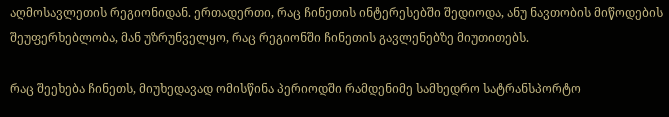აღმოსავლეთის რეგიონიდან. ერთადერთი, რაც ჩინეთის ინტერესებში შედიოდა, ანუ ნავთობის მიწოდების შეუფერხებლობა, მან უზრუნველყო, რაც რეგიონში ჩინეთის გავლენებზე მიუთითებს.

რაც შეეხება ჩინეთს, მიუხედავად ომისწინა პერიოდში რამდენიმე სამხედრო სატრანსპორტო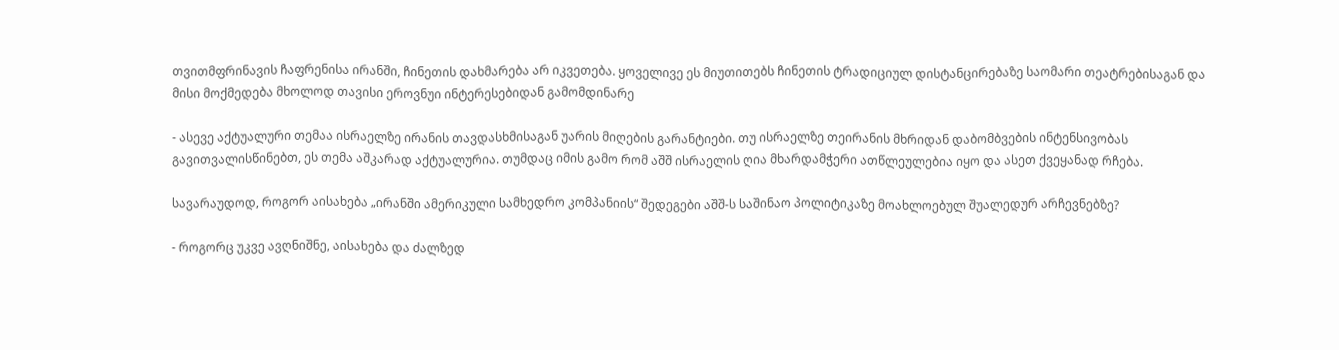თვითმფრინავის ჩაფრენისა ირანში, ჩინეთის დახმარება არ იკვეთება. ყოველივე ეს მიუთითებს ჩინეთის ტრადიციულ დისტანცირებაზე საომარი თეატრებისაგან და მისი მოქმედება მხოლოდ თავისი ეროვნუი ინტერესებიდან გამომდინარე

- ასევე აქტუალური თემაა ისრაელზე ირანის თავდასხმისაგან უარის მიღების გარანტიები. თუ ისრაელზე თეირანის მხრიდან დაბომბვების ინტენსივობას გავითვალისწინებთ, ეს თემა აშკარად აქტუალურია. თუმდაც იმის გამო რომ აშშ ისრაელის ღია მხარდამჭერი ათწლეულებია იყო და ასეთ ქვეყანად რჩება.

სავარაუდოდ, როგორ აისახება „ირანში ამერიკული სამხედრო კომპანიის“ შედეგები აშშ-ს საშინაო პოლიტიკაზე მოახლოებულ შუალედურ არჩევნებზე?

- როგორც უკვე ავღნიშნე, აისახება და ძალზედ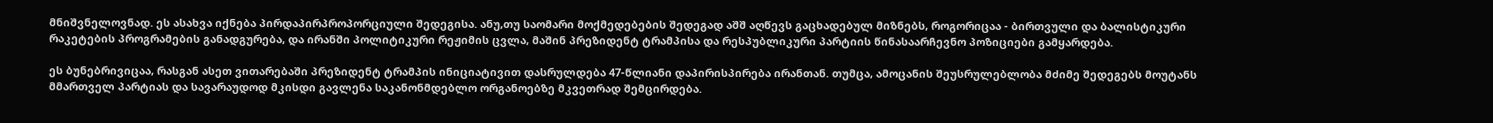მნიშვნელოვნად. ეს ასახვა იქნება პირდაპირპროპორციული შედეგისა. ანუ,თუ საომარი მოქმედებების შედეგად აშშ აღწევს გაცხადებულ მიზნებს, როგორიცაა - ბირთვული და ბალისტიკური რაკეტების პროგრამების განადგურება, და ირანში პოლიტიკური რეჟიმის ცვლა, მაშინ პრეზიდენტ ტრამპისა და რესპუბლიკური პარტიის წინასაარჩევნო პოზიციები გამყარდება.

ეს ბუნებრივიცაა, რასგან ასეთ ვითარებაში პრეზიდენტ ტრამპის ინიციატივით დასრულდება 47-წლიანი დაპირისპირება ირანთან. თუმცა, ამოცანის შეუსრულებლობა მძიმე შედეგებს მოუტანს მმართველ პარტიას და სავარაუდოდ მკისდი გავლენა საკანონმდებლო ორგანოებზე მკვეთრად შემცირდება.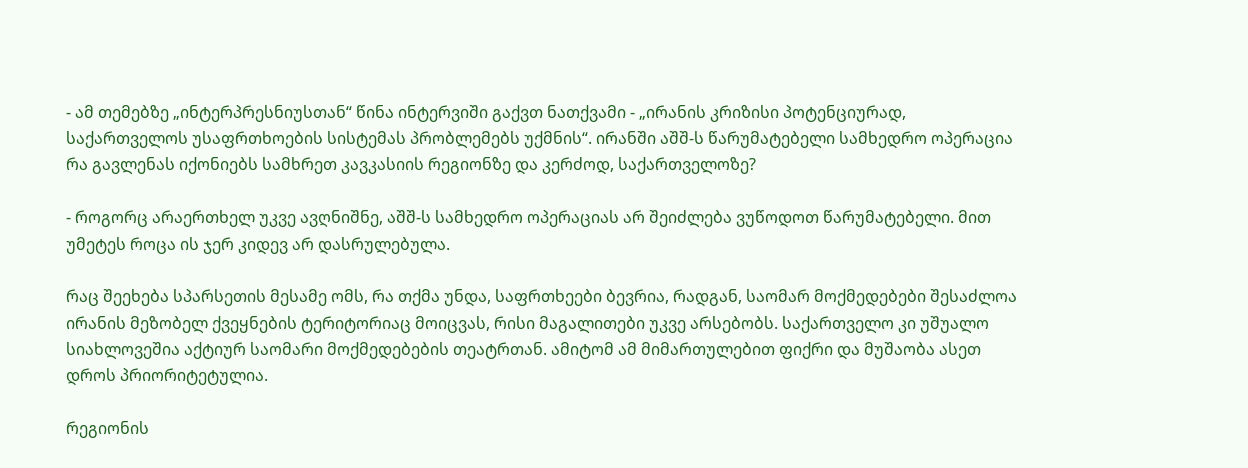- ამ თემებზე „ინტერპრესნიუსთან“ წინა ინტერვიში გაქვთ ნათქვამი - „ირანის კრიზისი პოტენციურად, საქართველოს უსაფრთხოების სისტემას პრობლემებს უქმნის“. ირანში აშშ-ს წარუმატებელი სამხედრო ოპერაცია რა გავლენას იქონიებს სამხრეთ კავკასიის რეგიონზე და კერძოდ, საქართველოზე?

- როგორც არაერთხელ უკვე ავღნიშნე, აშშ-ს სამხედრო ოპერაციას არ შეიძლება ვუწოდოთ წარუმატებელი. მით უმეტეს როცა ის ჯერ კიდევ არ დასრულებულა.

რაც შეეხება სპარსეთის მესამე ომს, რა თქმა უნდა, საფრთხეები ბევრია, რადგან, საომარ მოქმედებები შესაძლოა ირანის მეზობელ ქვეყნების ტერიტორიაც მოიცვას, რისი მაგალითები უკვე არსებობს. საქართველო კი უშუალო სიახლოვეშია აქტიურ საომარი მოქმედებების თეატრთან. ამიტომ ამ მიმართულებით ფიქრი და მუშაობა ასეთ დროს პრიორიტეტულია.

რეგიონის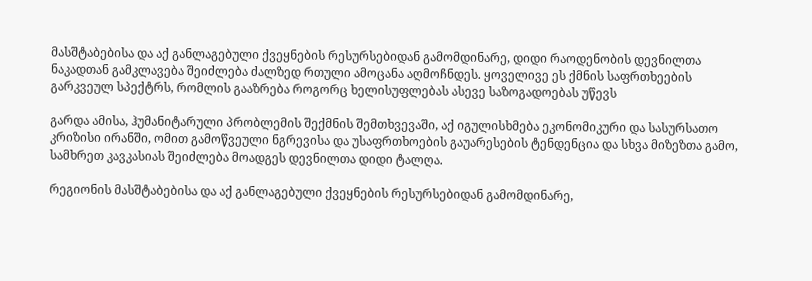მასშტაბებისა და აქ განლაგებული ქვეყნების რესურსებიდან გამომდინარე, დიდი რაოდენობის დევნილთა ნაკადთან გამკლავება შეიძლება ძალზედ რთული ამოცანა აღმოჩნდეს. ყოველივე ეს ქმნის საფრთხეების გარკვეულ სპექტრს, რომლის გააზრება როგორც ხელისუფლებას ასევე საზოგადოებას უწევს

გარდა ამისა, ჰუმანიტარული პრობლემის შექმნის შემთხვევაში, აქ იგულისხმება ეკონომიკური და სასურსათო კრიზისი ირანში, ომით გამოწვეული ნგრევისა და უსაფრთხოების გაუარესების ტენდენცია და სხვა მიზეზთა გამო, სამხრეთ კავკასიას შეიძლება მოადგეს დევნილთა დიდი ტალღა.

რეგიონის მასშტაბებისა და აქ განლაგებული ქვეყნების რესურსებიდან გამომდინარე,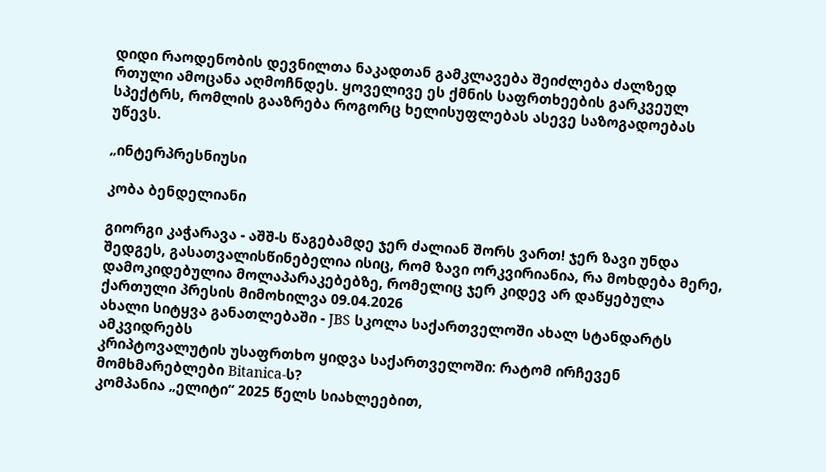დიდი რაოდენობის დევნილთა ნაკადთან გამკლავება შეიძლება ძალზედ რთული ამოცანა აღმოჩნდეს. ყოველივე ეს ქმნის საფრთხეების გარკვეულ სპექტრს, რომლის გააზრება როგორც ხელისუფლებას ასევე საზოგადოებას უწევს.

„ინტერპრესნიუსი

კობა ბენდელიანი

გიორგი კაჭარავა - აშშ-ს წაგებამდე ჯერ ძალიან შორს ვართ! ჯერ ზავი უნდა შედგეს, გასათვალისწინებელია ისიც, რომ ზავი ორკვირიანია, რა მოხდება მერე, დამოკიდებულია მოლაპარაკებებზე, რომელიც ჯერ კიდევ არ დაწყებულა
ქართული პრესის მიმოხილვა 09.04.2026
ახალი სიტყვა განათლებაში - JBS სკოლა საქართველოში ახალ სტანდარტს ამკვიდრებს
კრიპტოვალუტის უსაფრთხო ყიდვა საქართველოში: რატომ ირჩევენ მომხმარებლები Bitanica-ს?
კომპანია „ელიტი“ 2025 წელს სიახლეებით,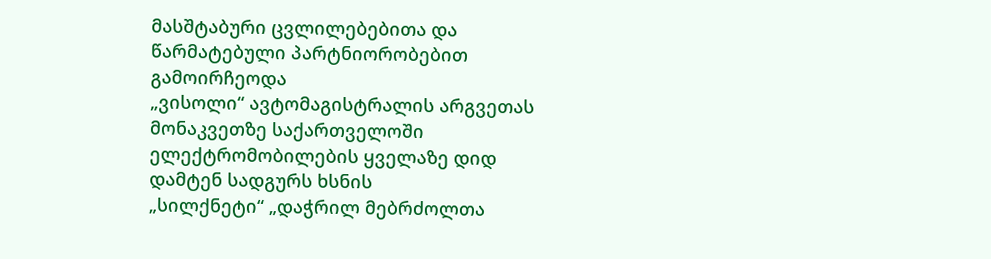მასშტაბური ცვლილებებითა და წარმატებული პარტნიორობებით გამოირჩეოდა
„ვისოლი“ ავტომაგისტრალის არგვეთას მონაკვეთზე საქართველოში ელექტრომობილების ყველაზე დიდ დამტენ სადგურს ხსნის
„სილქნეტი“ „დაჭრილ მებრძოლთა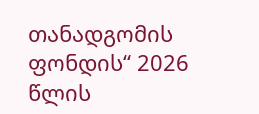თანადგომის ფონდის“ 2026 წლის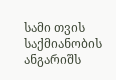სამი თვის საქმიანობის ანგარიშს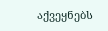აქვეყნებს